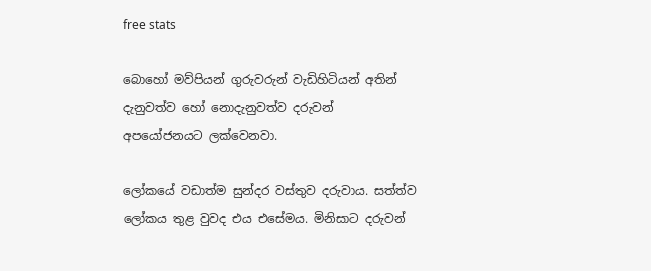free stats

බොහෝ මව්පියන් ගුරුවරුන් වැඩිහිටියන් අතින් දැනුවත්ව හෝ නොදැනුවත්ව දරුවන්
අපයෝජනයට ලක්වෙනවා.

ලෝකයේ වඩාත්ම සුන්දර වස්තුව දරුවාය. සත්ත්ව ලෝකය තුළ වුවද එය එසේමය. මිනිසාට දරුවන්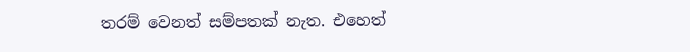තරම් වෙනත් සම්පතක් නැත. එහෙත්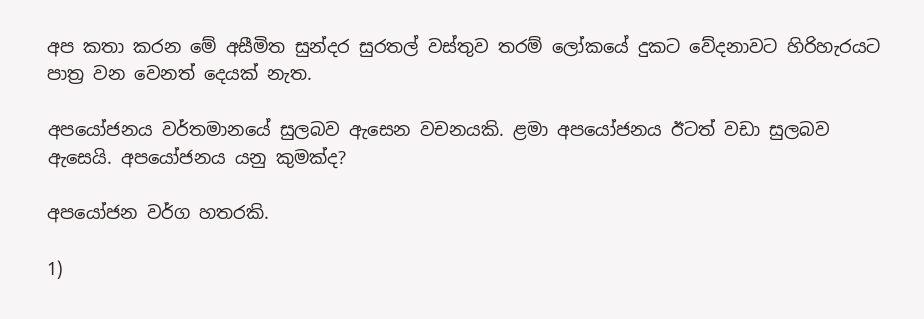අප කතා කරන මේ අසීමිත සුන්දර සුරතල් වස්තුව තරම් ලෝකයේ දුකට වේදනාවට හිරිහැරයට පාත්‍ර වන වෙනත් දෙයක් නැත.

අපයෝජනය වර්තමානයේ සුලබව ඇසෙන වචනයකි. ළමා අපයෝජනය ඊටත් වඩා සුලබව ඇසෙයි. අපයෝජනය යනු කුමක්ද?

අපයෝජන වර්ග හතරකි.

1)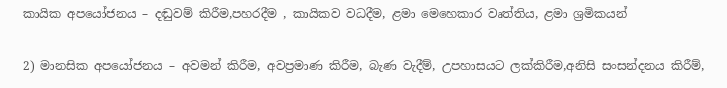කායික අපයෝජනය – දඬුවම් කිරීම,පහරදීම , කායිකව වධදීම, ළමා මෙහෙකාර වෘත්තිය, ළමා ශ්‍රමිකයන්

2) මානසික අපයෝජනය – අවමන් කිරීම, අවප්‍රමාණ කිරීම, බැණ වැදීම්, උපහාසයට ලක්කිරීම,අනිසි සංසන්දනය කිරීම්,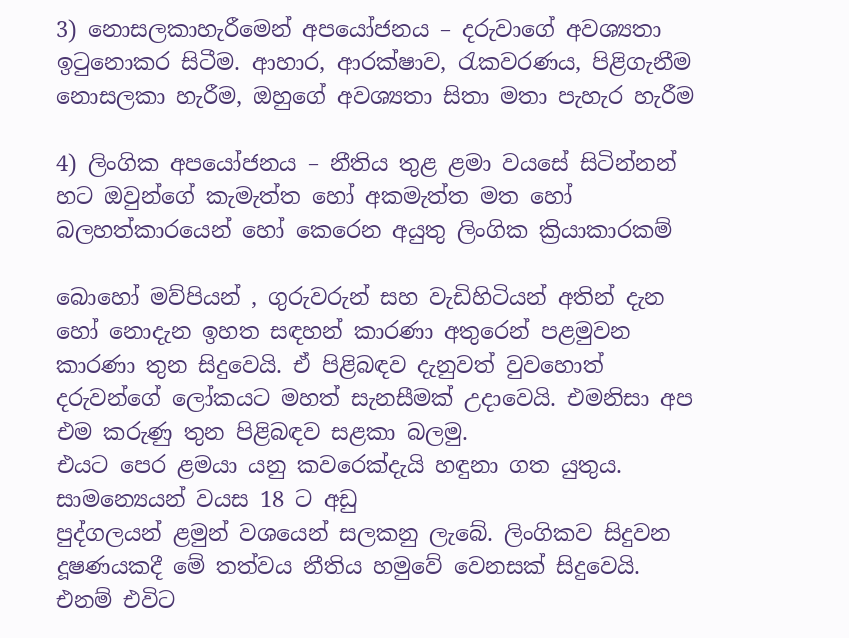3) නොසලකාහැරීමෙන් අපයෝජනය – දරුවාගේ අවශ්‍යතා ඉටුනොකර සිටීම. ආහාර, ආරක්ෂාව, රැකවරණය, පිළිගැනීම නොසලකා හැරීම, ඔහුගේ අවශ්‍යතා සිතා මතා පැහැර හැරීම

4) ලිංගික අපයෝජනය – නීතිය තුළ ළමා වයසේ සිටින්නන් හට ඔවුන්ගේ කැමැත්ත හෝ අකමැත්ත මත හෝ බලහත්කාරයෙන් හෝ කෙරෙන අයුතු ලිංගික ක්‍රියාකාරකම්

බොහෝ මව්පියන් , ගුරුවරුන් සහ වැඩිහිටියන් අතින් දැන හෝ නොදැන ඉහත සඳහන් කාරණා අතුරෙන් පළමුවන කාරණා තුන සිදුවෙයි. ඒ පිළිබඳව දැනුවත් වුවහොත් දරුවන්ගේ ලෝකයට මහත් සැනසීමක් උදාවෙයි. එමනිසා අප එම කරුණු තුන පිළිබඳව සළකා බලමු.
එයට පෙර ළමයා යනු කවරෙක්දැයි හඳුනා ගත යුතුය. සාමන්‍යෙයන් වයස 18 ට අඩු
පුද්ගලයන් ළමුන් වශයෙන් සලකනු ලැබේ. ලිංගිකව සිදුවන දූෂණයකදී මේ තත්වය නීතිය හමුවේ වෙනසක් සිදුවෙයි. එනම් එවිට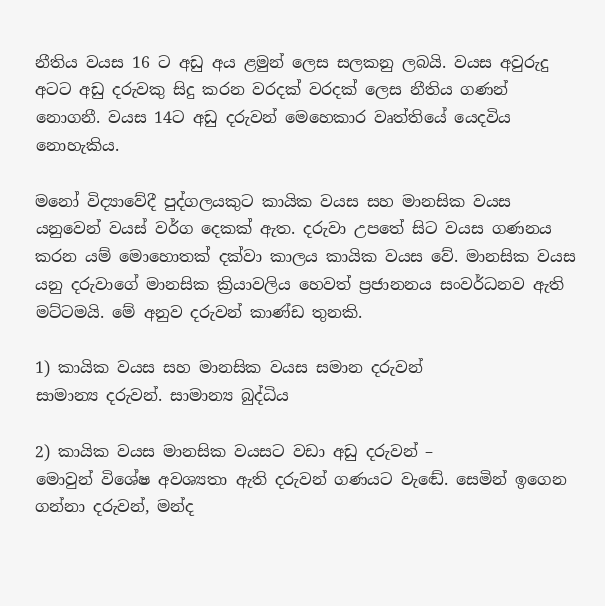නීතිය වයස 16 ට අඩු අය ළමුන් ලෙස සලකනු ලබයි. වයස අවුරුදු අටට අඩු දරුවකු සිදු කරන වරදක් වරදක් ලෙස නීතිය ගණන් නොගනී. වයස 14ට අඩු දරුවන් මෙහෙකාර වෘත්තියේ යෙදවිය නොහැකිය.

මනෝ විද්‍යාවේදී පුද්ගලයකුට කායික වයස සහ මානසික වයස යනුවෙන් වයස් වර්ග දෙකක් ඇත. දරුවා උපතේ සිට වයස ගණනය කරන යම් මොහොතක් දක්වා කාලය කායික වයස වේ. මානසික වයස යනු දරුවාගේ මානසික ක්‍රියාවලිය හෙවත් ප්‍රජානනය සංවර්ධනව ඇති මට්ටමයි. මේ අනුව දරුවන් කාණ්ඩ තුනකි.

1) කායික වයස සහ මානසික වයස සමාන දරුවන්
සාමාන්‍ය දරුවන්. සාමාන්‍ය බුද්ධිය

2) කායික වයස මානසික වයසට වඩා අඩු දරුවන් –
මොවුන් විශේෂ අවශ්‍යතා ඇති දරුවන් ගණයට වැඬේ. සෙමින් ඉගෙන ගන්නා දරුවන්, මන්ද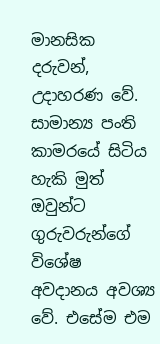මානසික දරුවන්, උදාහරණ වේ. සාමාන්‍ය පංති කාමරයේ සිටිය හැකි මුත් ඔවුන්ට
ගුරුවරුන්ගේ විශේෂ අවදානය අවශ්‍ය වේ. එසේම එම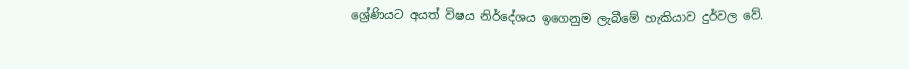ශ්‍රේණියට අයත් විෂය නිර්දේශය ඉගෙනුම ලැබීමේ හැකියාව දුර්වල වේ.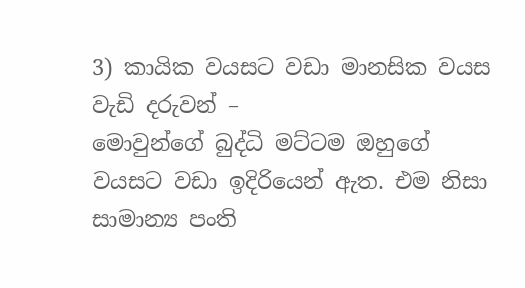3) කායික වයසට වඩා මානසික වයස වැඩි දරුවන් –
මොවුන්ගේ බුද්ධි මට්ටම ඔහුගේ වයසට වඩා ඉදිරියෙන් ඇත. එම නිසා සාමාන්‍ය පංති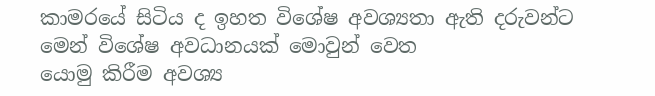කාමරයේ සිටිය ද ඉහත විශේෂ අවශ්‍යතා ඇති දරුවන්ට මෙන් විශේෂ අවධානයක් මොවුන් වෙත
යොමු කිරීම අවශ්‍ය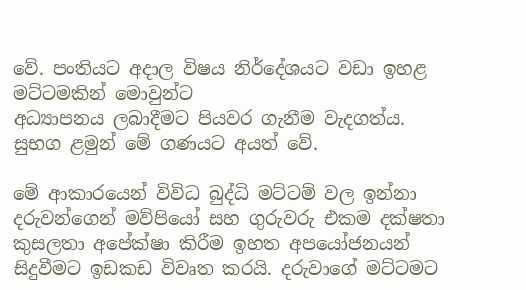වේ. පංතියට අදාල විෂය නිර්දේශයට වඩා ඉහළ මට්ටමකින් මොවුන්ට
අධ්‍යාපනය ලබාදීමට පියවර ගැනීම වැදගත්ය. සුභග ළමුන් මේ ගණයට අයත් වේ.

මේ ආකාරයෙන් විවිධ බුද්ධි මට්ටම් වල ඉන්නා දරුවන්ගෙන් මව්පියෝ සහ ගුරුවරු එකම දක්ෂතා කුසලතා අපේක්ෂා කිරීම ඉහත අපයෝජනයන් සිදුවීමට ඉඩකඩ විවෘත කරයි. දරුවාගේ මට්ටමට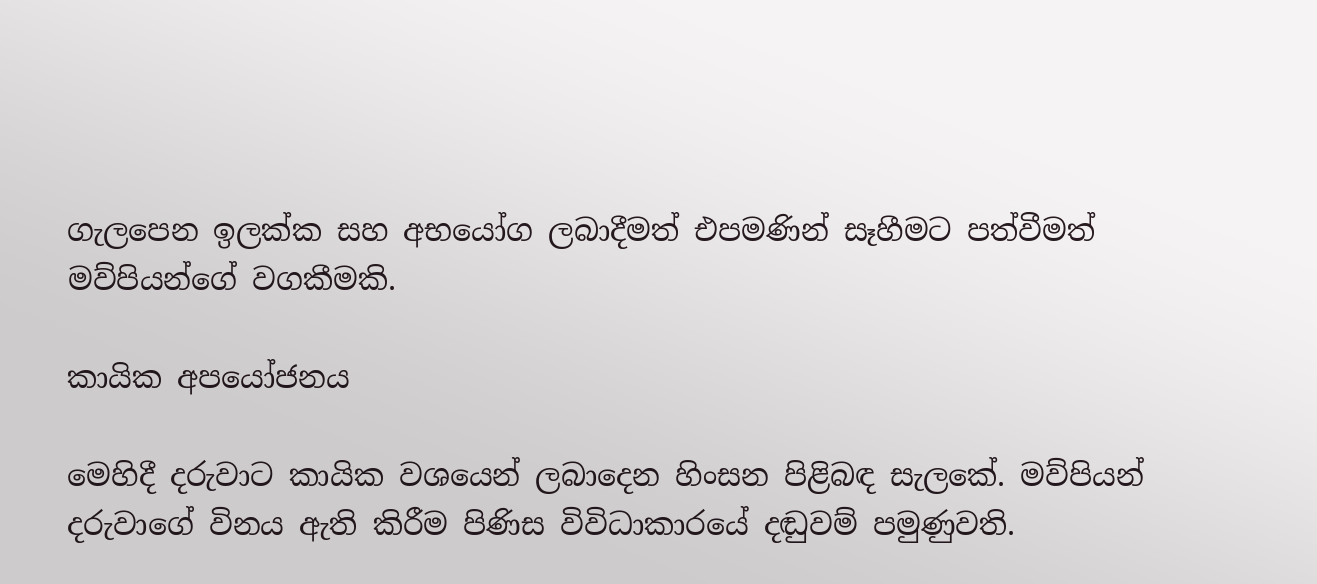ගැලපෙන ඉලක්ක සහ අභයෝග ලබාදීමත් එපමණින් සෑහීමට පත්වීමත් මව්පියන්ගේ වගකීමකි.

කායික අපයෝජනය

මෙහිදී දරුවාට කායික වශයෙන් ලබාදෙන හිංසන පිළිබඳ සැලකේ. මව්පියන් දරුවාගේ විනය ඇති කිරීම පිණිස විවිධාකාරයේ දඬුවම් පමුණුවති.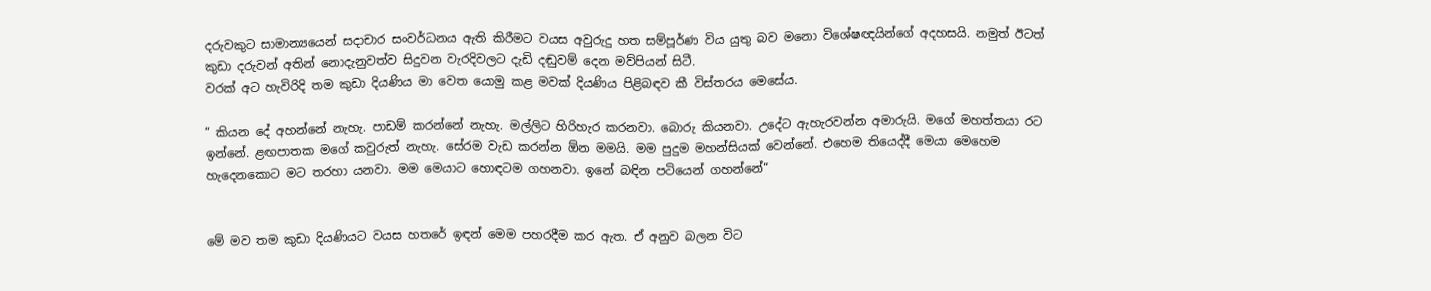දරුවකුට සාමාන්‍යයෙන් සදාචාර සංවර්ධනය ඇති කිරීමට වයස අවුරුදු හත සම්පූර්ණ විය යුතු බව මනො විශේෂඥයින්ගේ අදහසයි. නමුත් ඊටත් කුඩා දරුවන් අතින් නොදැනුවත්ව සිදුවන වැරදිවලට දැඩි දඬුවම් දෙන මව්පියන් සිටී.
වරක් අට හැවිරිදි තම කුඩා දියණිය මා වෙත යොමු කළ මවක් දියණිය පිළිබඳව කී විස්තරය මෙසේය.

“ කියන දේ අහන්නේ නැහැ. පාඩම් කරන්නේ නැහැ. මල්ලිට හිරිහැර කරනවා. බොරු කියනවා. උදේට ඇහැරවන්න අමාරුයි. මගේ මහත්තයා රට ඉන්නේ. ළඟපාතක මගේ කවුරුත් නැහැ. සේරම වැඩ කරන්න ඕන මමයි. මම පුදුම මහන්සියක් වෙන්නේ. එහෙම තියෙද්දී මෙයා මෙහෙම හැදෙනකොට මට තරහා යනවා. මම මෙයාට හොඳටම ගහනවා. ඉනේ බඳින පටියෙන් ගහන්නේ“


මේ මව තම කුඩා දියණියට වයස හතරේ ඉඳන් මෙම පහරදීම කර ඇත. ඒ අනුව බලන විට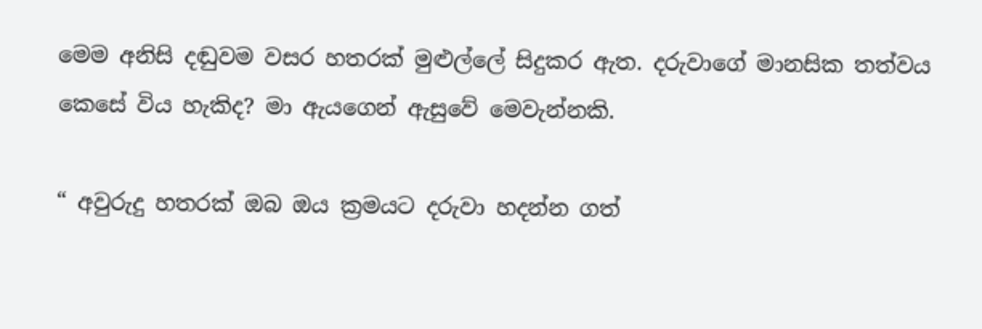මෙම අනිසි දඬුවම වසර හතරක් මුළුල්ලේ සිදුකර ඇත. දරුවාගේ මානසික තත්වය කෙසේ විය හැකිද? මා ඇයගෙන් ඇසුවේ මෙවැන්නකි.

“ අවුරුදු හතරක් ඔබ ඔය ක්‍රමයට දරුවා හදන්න ගත්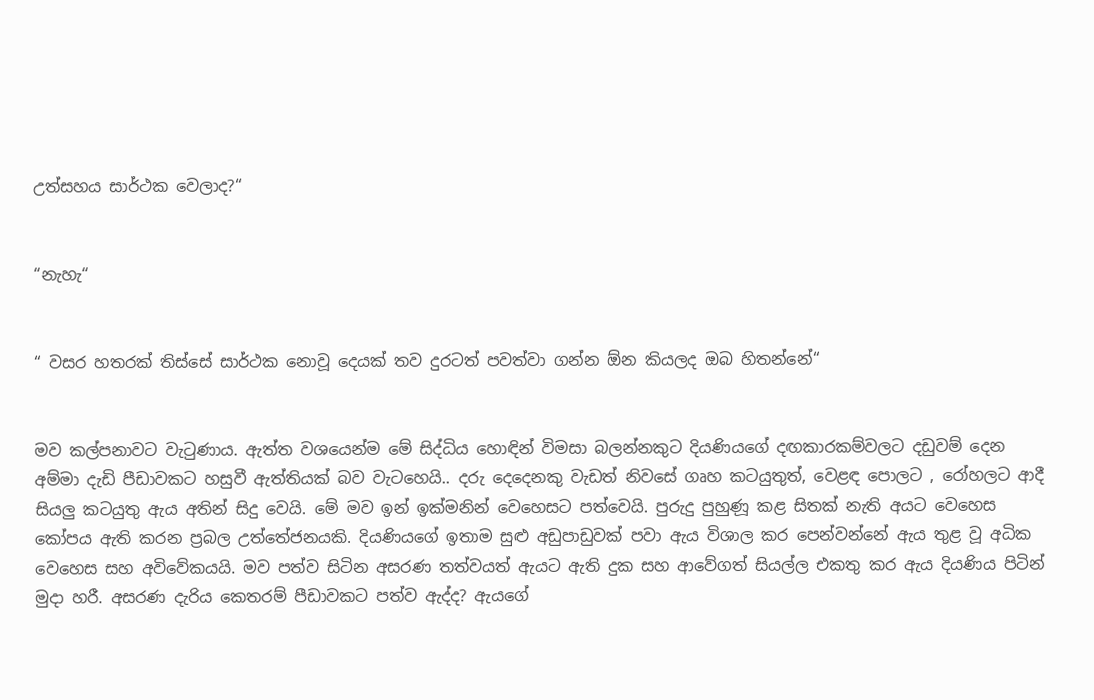උත්සහය සාර්ථක වෙලාද?“


“නැහැ“


“ වසර හතරක් තිස්සේ සාර්ථක නොවූ දෙයක් තව දුරටත් පවත්වා ගන්න ඕන කියලද ඔබ හිතන්නේ“


මව කල්පනාවට වැටුණාය. ඇත්ත වශයෙන්ම මේ සිද්ධිය හොඳින් විමසා බලන්නකුට දියණියගේ දඟකාරකම්වලට දඩුවම් දෙන අම්මා දැඩි පීඩාවකට හසුවී ඇත්තියක් බව වැටහෙයි.. දරු දෙදෙනකු වැඩත් නිවසේ ගෘහ කටයුතුත්, වෙළඳ පොලට , රෝහලට ආදී සියලු‍ කටයුතු ඇය අතින් සිදු වෙයි. මේ මව ඉන් ඉක්මනින් වෙහෙසට පත්වෙයි. පුරුදු පුහුණූ කළ සිතක් නැති අයට වෙහෙස කෝපය ඇති කරන ප්‍රබල උත්තේජනයකි. දියණියගේ ඉතාම සුළු අඩුපාඩුවක් පවා ඇය විශාල කර පෙන්වන්නේ ඇය තුළ වූ අධික වෙහෙස සහ අවිවේකයයි. මව පත්ව සිටින අසරණ තත්වයත් ඇයට ඇති දුක සහ ආවේගත් සියල්ල එකතු කර ඇය දියණිය පිටින් මුදා හරී. අසරණ දැරිය කෙතරම් පීඩාවකට පත්ව ඇද්ද? ඇයගේ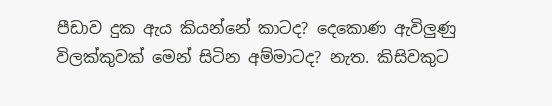පීඩාව දුක ඇය කියන්නේ කාටද? දෙකොණ ඇවිලු‍ණු විලක්කුවක් මෙන් සිටින අම්මාටද? නැත. කිසිවකුට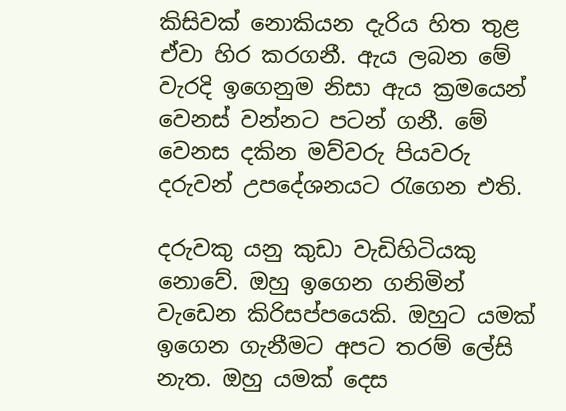කිසිවක් නොකියන දැරිය හිත තුළ ඒවා හිර කරගනී. ඇය ලබන මේ වැරදි ඉගෙනුම නිසා ඇය ක්‍රමයෙන් වෙනස් වන්නට පටන් ගනී. මේ වෙනස දකින මව්වරු පියවරු දරුවන් උපදේශනයට රැගෙන එති.

දරුවකු යනු කුඩා වැඩිහිටියකු නොවේ. ඔහු ඉගෙන ගනිමින් වැඩෙන කිරිසප්පයෙකි. ඔහුට යමක් ඉගෙන ගැනීමට අපට තරම් ලේසි නැත. ඔහු යමක් දෙස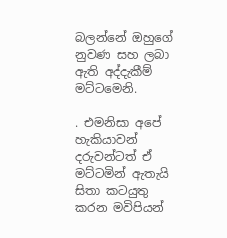බලන්නේ ඔහුගේ නුවණ සහ ලබා ඇති අද්දැකීම් මට්ටමෙනි.

. එමනිසා අපේ හැකියාවන් දරුවන්ටත් ඒ මට්ටමින් ඇතැයි සිතා කටයුතු කරන මවිපියන්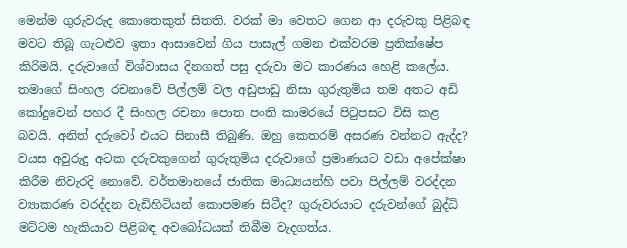මෙන්ම ගුරුවරුද කොතෙකුත් සිතති. වරක් මා වෙතට ගෙන ආ දරුවකු පිළිබඳ මවට තිබූ ගැටළුව ඉතා ආසාවෙන් ගිය පාසැල් ගමන එක්වරම ප්‍රතික්ෂේප කිරිමයි. දරුවාගේ විශ්වාසය දිනගත් පසු දරුවා මට කාරණය හෙළි කලේය. තමාගේ සිංහල රචනාවේ පිල්ලම් වල අඩුපාඩු නිසා ගුරුතුමිය තම අතට අඩි කෝදුවෙන් පහර දී සිංහල රචනා පොත පංති කාමරයේ පිටුපසට විසි කළ බවයි. අනිත් දරුවෝ එයට සිනාසී තිබුණි. ඔහු කෙතරම් අසරණ වන්නට ඇද්ද? වයස අවුරුදු අටක දරුවකුගෙන් ගුරුතුමිය දරුවාගේ ප්‍රමාණයට වඩා අපේක්ෂා කිරීම නිවැරදි නොවේ. වර්තමානයේ ජාතික මාධ්‍යයන්හි පවා පිල්ලම් වරද්දන ව්‍යාකරණ වරද්දන වැඩිහිටියන් කොපමණ සිටීද? ගුරුවරයාට දරුවන්ගේ බුද්ධි මට්ටම හැකියාව පිළිබඳ අවබෝධයක් තිබීම වැදගත්ය.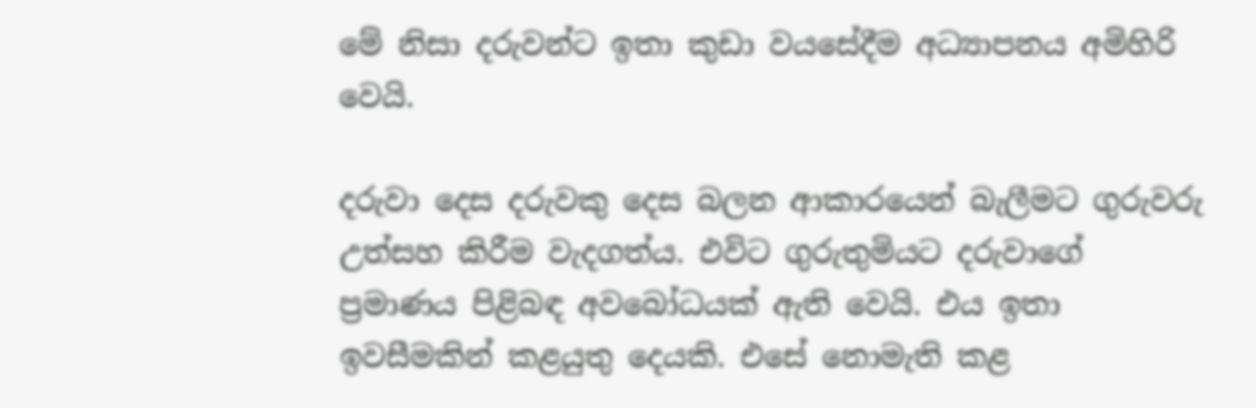මේ නිසා දරුවන්ට ඉතා කුඩා වයසේදීම අධ්‍යාපනය අමිහිරි වෙයි.

දරුවා දෙස දරුවකු දෙස බලන ආකාරයෙන් බැලීමට ගුරුවරු උත්සහ කිරීම වැදගත්ය. එවිට ගුරුතුමියට දරුවාගේ ප්‍රමාණය පිළිබඳ අවබෝධයක් ඇති වෙයි. එය ඉතා ඉවසීමකින් කළයුතු දෙයකි. එසේ නොමැති කළ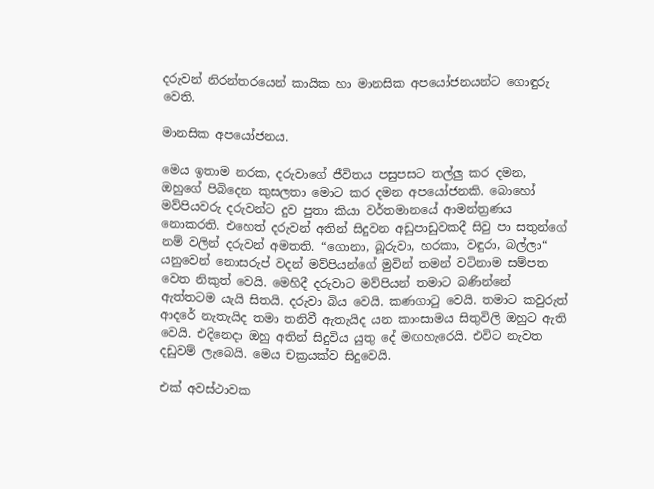දරුවන් නිරන්තරයෙන් කායික හා මානසික අපයෝජනයන්ට ගොඳුරු වෙති.

මානසික අපයෝජනය.

මෙය ඉතාම නරක, දරුවාගේ ජීවිතය පසුපසට තල්ලු‍ කර දමන, ඔහුගේ පිබිදෙන කුසලතා මොට කර දමන අපයෝජනකි. බොහෝ මව්පියවරු දරුවන්ට දුව පුතා කියා වර්තමානයේ ආමන්ත්‍රණය නොකරති. එහෙත් දරුවන් අතින් සිදුවන අඩුපාඩුවකදී සිවු පා සතුන්ගේ නම් වලින් දරුවන් අමතති. “ගොනා, බූරුවා, හරකා, වඳුරා, බල්ලා“ යනුවෙන් නොසරුප් වදන් මව්පියන්ගේ මුවින් තමන් වටිනාම සම්පත වෙත නිකුත් වෙයි. මෙහිදී දරුවාට මව්පියන් තමාට බණින්නේ ඇත්තටම යැයි සිතයි. දරුවා බිය වෙයි. කණගාටු වෙයි. තමාට කවුරුත් ආදරේ නැතැයිද තමා තනිවී ඇතැයිද යන කාංසාමය සිතුවිලි ඔහුට ඇති වෙයි. එදිනෙදා ඔහු අතින් සිදුවිය යුතු දේ මඟහැරෙයි. එවිට නැවත දඩුවම් ලැබෙයි. මෙය චක්‍රයක්ව සිදුවෙයි.

එක් අවස්ථාවක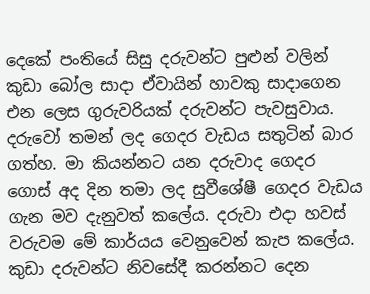දෙකේ පංතියේ සිසු දරුවන්ට පුළුන් වලින් කුඩා බෝල සාදා ඒවායින් හාවකු සාදාගෙන එන ලෙස ගුරුවරියක් දරුවන්ට පැවසුවාය. දරුවෝ තමන් ලද ගෙදර වැඩය සතුටින් බාර ගත්හ. මා කියන්නට යන දරුවාද ගෙදර ගොස් අද දින තමා ලද සුවීශේෂී ගෙදර වැඩය ගැන මව දැනුවත් කලේය. දරුවා එදා හවස් වරුවම මේ කාර්යය වෙනුවෙන් කැප කලේය. කුඩා දරුවන්ට නිවසේදී කරන්නට දෙන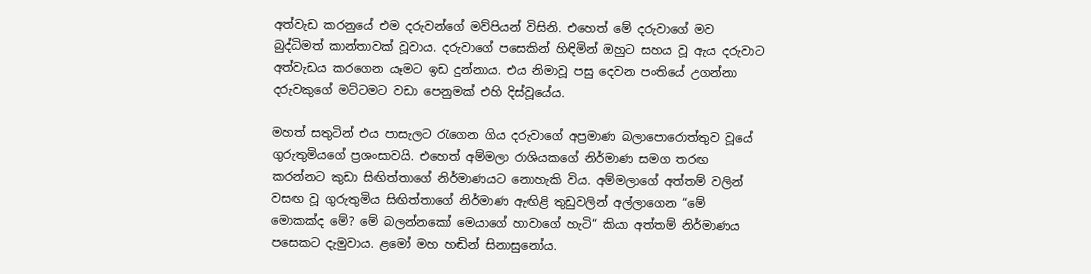අත්වැඩ කරනුයේ එම දරුවන්ගේ මව්පියන් විසිනි. එහෙත් මේ දරුවාගේ මව බුද්ධිමත් කාන්තාවක් වූවාය. දරුවාගේ පසෙකින් හිඳිමින් ඔහුට සහය වූ ඇය දරුවාට අත්වැඩය කරගෙන යෑමට ඉඩ දුන්නාය. එය නිමාවූ පසු දෙවන පංතියේ උගන්නා දරුවකුගේ මට්ටමට වඩා පෙනුමක් එහි දිස්වූයේය.

මහත් සතුටින් එය පාසැලට රැගෙන ගිය දරුවාගේ අප්‍රමාණ බලාපොරොත්තුව වූයේ ගුරුතුමියගේ ප්‍රශංසාවයි. එහෙත් අම්මලා රාශියකගේ නිර්මාණ සමග තරඟ කරන්නට කුඩා සිඟිත්තාගේ නිර්මාණයට නොහැකි විය. අම්මලාගේ අත්තම් වලින් වසඟ වූ ගුරුතුමිය සිඟිත්තාගේ නිර්මාණ ඇඟිළි තුඩුවලින් අල්ලාගෙන “මේ මොකක්ද මේ? මේ බලන්නකෝ මෙයාගේ හාවාගේ හැටි“ කියා අත්තම් නිර්මාණය පසෙකට දැමුවාය. ළමෝ මහ හඬින් සිනාසුනෝය.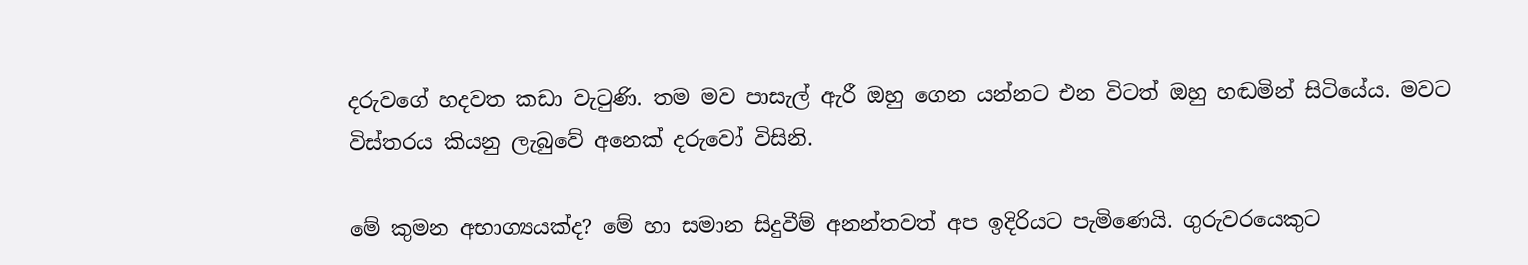දරුවගේ හදවත කඩා වැටුණි. තම මව පාසැල් ඇරී ඔහු ගෙන යන්නට එන විටත් ඔහු හඬමින් සිටියේය. මවට විස්තරය කියනු ලැබුවේ අනෙක් දරුවෝ විසිනි.

මේ කුමන අභාග්‍යයක්ද? මේ හා සමාන සිදුවීම් අනන්තවත් අප ඉදිරියට පැමිණෙයි. ගුරුවරයෙකුට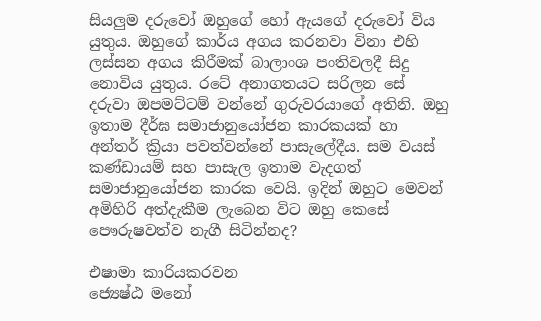සියලු‍ම දරුවෝ ඔහුගේ හෝ ඇයගේ දරුවෝ විය යුතුය. ඔහුගේ කාර්ය අගය කරනවා විනා එහි ලස්සන අගය කිරීමක් බාලාංශ පංතිවලදී සිදු නොවිය යුතුය. රටේ අනාගතයට සරිලන සේ දරුවා ඔපමට්ටම් වන්නේ ගුරුවරයාගේ අතිනි. ඔහු ඉතාම දීර්ඝ සමාජානුයෝජන කාරකයක් හා අන්තර් ක්‍රියා පවත්වන්නේ පාසැලේදීය. සම වයස් කණ්ඩායම් සහ පාසැල ඉතාම වැදගත් සමාජානුයෝජන කාරක වෙයි. ඉදින් ඔහුට මෙවන් අමිහිරි අත්දැකීම ලැබෙන විට ඔහු කෙසේ පෞරුෂවත්ව නැගී සිටින්නද?

එෂාමා කාරියකරවන
ජ්‍යෙෂ්ඨ මනෝ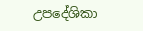උපදේශිකා